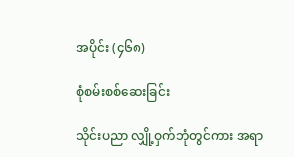အပိုင်း (၄၆၈)

စုံစမ်းစစ်ဆေးခြင်း

သိုင်းပညာ လျှို့ဝှက်ဘုံတွင်ကား အရာ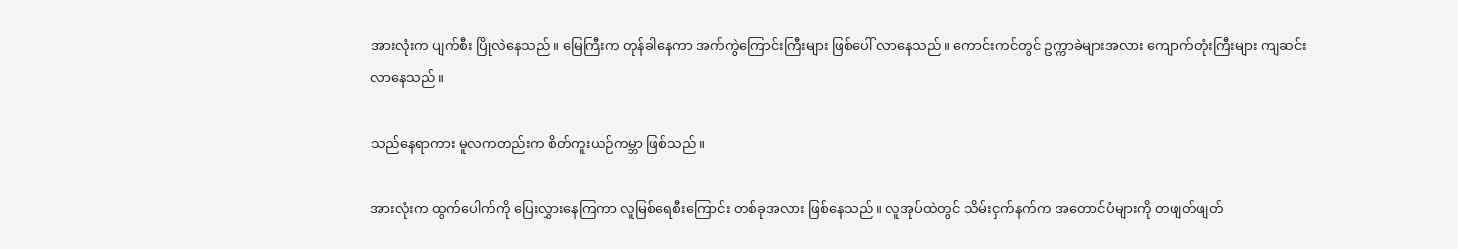အားလုံးက ပျက်စီး ပြိုလဲနေသည်။ မြေကြီးက တုန်ခါနေကာ အက်ကွဲကြောင်းကြီးများ ဖြစ်ပေါ် လာနေသည်။ ကောင်းကင်တွင် ဥက္ကာခဲများအလား ကျောက်တုံးကြီးများ ကျဆင်း လာနေသည်။

သည်နေရာကား မူလကတည်းက စိတ်ကူးယဉ်ကမ္ဘာ ဖြစ်သည်။

အားလုံးက ထွက်ပေါက်ကို ပြေးလွှားနေကြကာ လူမြစ်ရေစီးကြောင်း တစ်ခုအလား ဖြစ်နေသည်။ လူအုပ်ထဲတွင် သိမ်းငှက်နက်က အတောင်ပံများကို တဖျတ်ဖျတ်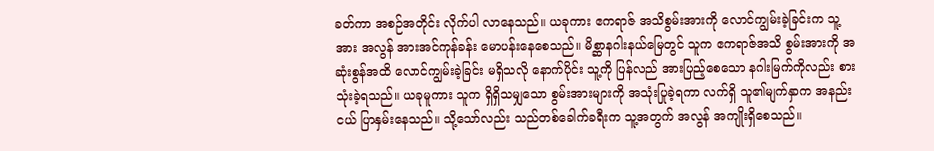ခတ်ကာ အစဉ်အတိုင်း လိုက်ပါ လာနေသည်။ ယခုကား ဧကရာဇ် အသိစွမ်းအားကို လောင်ကျွမ်းခဲ့ခြင်းက သူ့အား အလွန် အားအင်ကုန်ခန်း မောပန်းနေစေသည်။ မိစ္ဆာနဂါးနယ်မြေတွင် သူက ဧကရာဇ်အသိ စွမ်းအားကို အဆုံးစွန်အထိ လောင်ကျွမ်းခဲ့ခြင်း မရှိသလို နောက်ပိုင်း သူ့ကို ပြန်လည် အားပြည့်စေသော နဂါးမြက်ကိုလည်း စားသုံးခဲ့ရသည်။ ယခုမူကား သူက ရှိရှိသမျှသော စွမ်းအားများကို အသုံးပြုခဲ့ရကာ လက်ရှိ သူ၏မျက်နှာက အနည်းငယ် ပြာနှမ်းနေသည်။ သို့သော်လည်း သည်တစ်ခေါက်ခရီးက သူ့အတွက် အလွန် အကျိုးရှိစေသည်။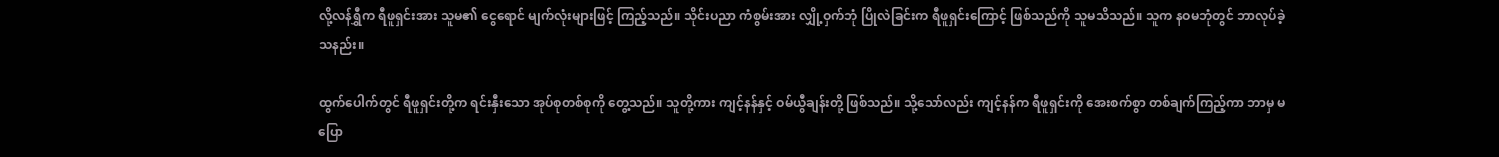လို့လန်ရွှီက ရီဖူရှင်းအား သူမ၏ ငွေရောင် မျက်လုံးများဖြင့် ကြည့်သည်။ သိုင်းပညာ ကံစွမ်းအား လျှို့ဝှက်ဘုံ ပြိုလဲခြင်းက ရီဖူရှင်းကြောင့် ဖြစ်သည်ကို သူမသိသည်။ သူက နဝမဘုံတွင် ဘာလုပ်ခဲ့သနည်း။

ထွက်ပေါက်တွင် ရီဖူရှင်းတို့က ရင်းနှီးသော အုပ်စုတစ်စုကို တွေ့သည်။ သူတို့ကား ကျင့်နန်နှင့် ဝမ်ယွီချန်းတို့ ဖြစ်သည်။ သို့သော်လည်း ကျင့်နန်က ရီဖူရှင်းကို အေးစက်စွာ တစ်ချက်ကြည့်ကာ ဘာမှ မပြော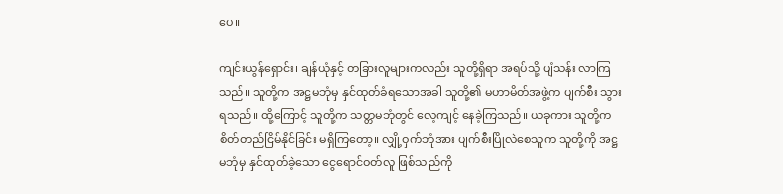ပေ။

ကျင်းယွန်ရှောင်း၊ ချန်ယုံနှင့် တခြားလူများကလည်း သူတို့ရှိရာ အရပ်သို့ ပျံသန်း လာကြသည်။ သူတို့က အဋ္ဌမဘုံမှ နှင်ထုတ်ခံရသောအခါ သူတို့၏ မဟာမိတ်အဖွဲ့က ပျက်စီး သွားရသည်။ ထို့ကြောင့် သူတို့က သတ္တမဘုံတွင် လေ့ကျင့် နေခဲ့ကြသည်။ ယခုကား သူတို့က စိတ်တည်ငြိမ်နိုင်ခြင်း မရှိကြတော့။ လျှို့ဝှက်ဘုံအား ပျက်စီးပြိုလဲစေသူက သူတို့ကို အဋ္ဌမဘုံမှ နှင်ထုတ်ခဲ့သော ငွေရောင်ဝတ်လူ ဖြစ်သည်ကို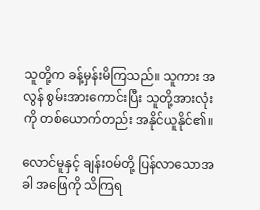သူတို့က ခန့်မှန်းမိကြသည်။ သူကား အလွန် စွမ်းအားကောင်းပြီး သူတို့အားလုံးကို တစ်ယောက်တည်း အနိုင်ယူနိုင်၏။

လောင်မူနှင့် ချန်းဝမ်တို့ ပြန်လာသောအခါ အဖြေကို သိကြရ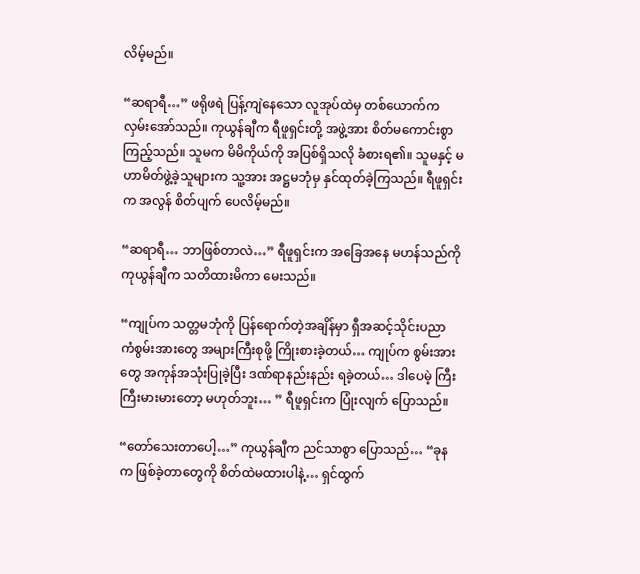လိမ့်မည်။

“ဆရာရီ…” ဖရိုဖရဲ ပြန့်ကျဲနေသော လူအုပ်ထဲမှ တစ်ယောက်က လှမ်းအော်သည်။ ကုယွန်ချီက ရီဖူရှင်းတို့ အဖွဲ့အား စိတ်မကောင်းစွာ ကြည့်သည်။ သူမက မိမိကိုယ်ကို အပြစ်ရှိသလို ခံစားရ၏။ သူမနှင့် မဟာမိတ်ဖွဲ့ခဲ့သူများက သူ့အား အဋ္ဌမဘုံမှ နှင်ထုတ်ခဲ့ကြသည်။ ရီဖူရှင်းက အလွန် စိတ်ပျက် ပေလိမ့်မည်။

“ဆရာရီ… ဘာဖြစ်တာလဲ…” ရီဖူရှင်းက အခြေအနေ မဟန်သည်ကို ကုယွန်ချီက သတိထားမိကာ မေးသည်။

“ကျုပ်က သတ္တမဘုံကို ပြန်ရောက်တဲ့အချိန်မှာ ရှီအဆင့်သိုင်းပညာ ကံစွမ်းအားတွေ အများကြီးစုဖို့ ကြိုးစားခဲ့တယ်… ကျုပ်က စွမ်းအားတွေ အကုန်အသုံးပြုခဲ့ပြီး ဒဏ်ရာနည်းနည်း ရခဲ့တယ်… ဒါပေမဲ့ ကြီးကြီးမားမားတော့ မဟုတ်ဘူး… ” ရီဖူရှင်းက ပြုံးလျက် ပြောသည်။

“တော်သေးတာပေါ့…” ကုယွန်ချီက ညင်သာစွာ ပြောသည်… “ခုနက ဖြစ်ခဲ့တာတွေကို စိတ်ထဲမထားပါနဲ့… ရှင်ထွက်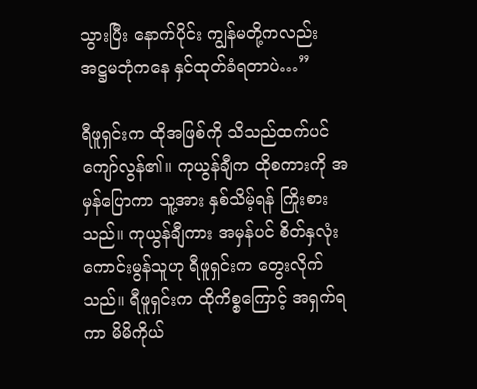သွားပြီး နောက်ပိုင်း ကျွန်မတို့ကလည်း အဋ္ဌမဘုံကနေ နှင်ထုတ်ခံရတာပဲ…”

ရီဖူရှင်းက ထိုအဖြစ်ကို သိသည်ထက်ပင် ကျော်လွန်၏။ ကုယွန်ချီက ထိုစကားကို အမှန်ပြောကာ သူ့အား နှစ်သိမ့်ရန် ကြိုးစားသည်။ ကုယွန်ချီကား အမှန်ပင် စိတ်နှလုံး ကောင်းမွန်သူဟု ရီဖူရှင်းက တွေးလိုက်သည်။ ရီဖူရှင်းက ထိုကိစ္စကြောင့် အရှက်ရကာ မိမိကိုယ်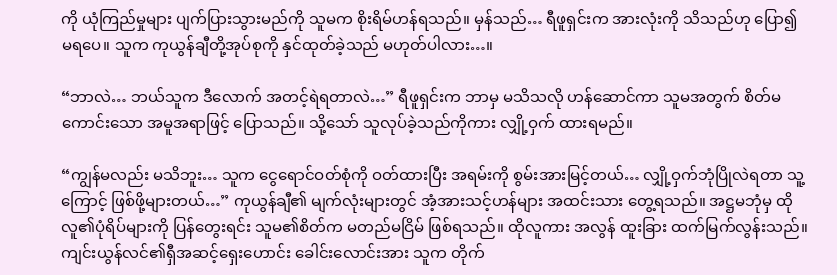ကို ယုံကြည်မှုများ ပျက်ပြားသွားမည်ကို သူမက စိုးရိမ်ဟန်ရသည်။ မှန်သည်… ရီဖူရှင်းက အားလုံးကို သိသည်ဟု ပြော၍ မရပေ။ သူက ကုယွန်ချီတို့အုပ်စုကို နှင်ထုတ်ခဲ့သည် မဟုတ်ပါလား…။

“ဘာလဲ… ဘယ်သူက ဒီလောက် အတင့်ရဲရတာလဲ…” ရီဖူရှင်းက ဘာမှ မသိသလို ဟန်ဆောင်ကာ သူမအတွက် စိတ်မကောင်းသော အမူအရာဖြင့် ပြောသည်။ သို့သော် သူလုပ်ခဲ့သည်ကိုကား လျှို့ဝှက် ထားရမည်။

“ကျွန်မလည်း မသိဘူး… သူက ငွေရောင်ဝတ်စုံကို ဝတ်ထားပြီး အရမ်းကို စွမ်းအားမြင့်တယ်… လျှို့ဝှက်ဘုံပြိုလဲရတာ သူ့ကြောင့် ဖြစ်ဖို့များတယ်…” ကုယွန်ချီ၏ မျက်လုံးများတွင် အံ့အားသင့်ဟန်များ အထင်းသား တွေ့ရသည်။ အဋ္ဌမဘုံမှ ထိုလူ၏ပုံရိပ်များကို ပြန်တွေးရင်း သူမ၏စိတ်က မတည်မငြိမ် ဖြစ်ရသည်။ ထိုလူကား အလွန် ထူးခြား ထက်မြက်လွန်းသည်။ ကျင်းယွန်လင်၏ရှီအဆင့်ရှေးဟောင်း ခေါင်းလောင်းအား သူက တိုက်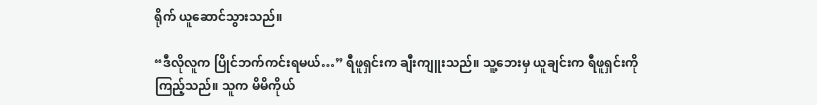ရိုက် ယူဆောင်သွားသည်။

“ဒီလိုလူက ပြိုင်ဘက်ကင်းရမယ်…” ရီဖူရှင်းက ချီးကျူးသည်။ သူ့ဘေးမှ ယူချင်းက ရီဖူရှင်းကို ကြည့်သည်။ သူက မိမိကိုယ်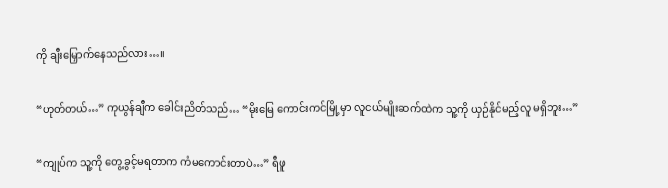ကို ချီးမြှောက်နေသည်လား…။

“ဟုတ်တယ်…” ကုယွန်ချီက ခေါင်းညိတ်သည်… “မိုးမြေ ကောင်းကင်မြို့မှာ လူငယ်မျိုးဆက်ထဲက သူ့ကို ယှဉ်နိုင်မည့်လူ မရှိဘူး…”

“ကျုပ်က သူ့ကို တွေ့ခွင့်မရတာက ကံမကောင်းတာပဲ…” ရီဖူ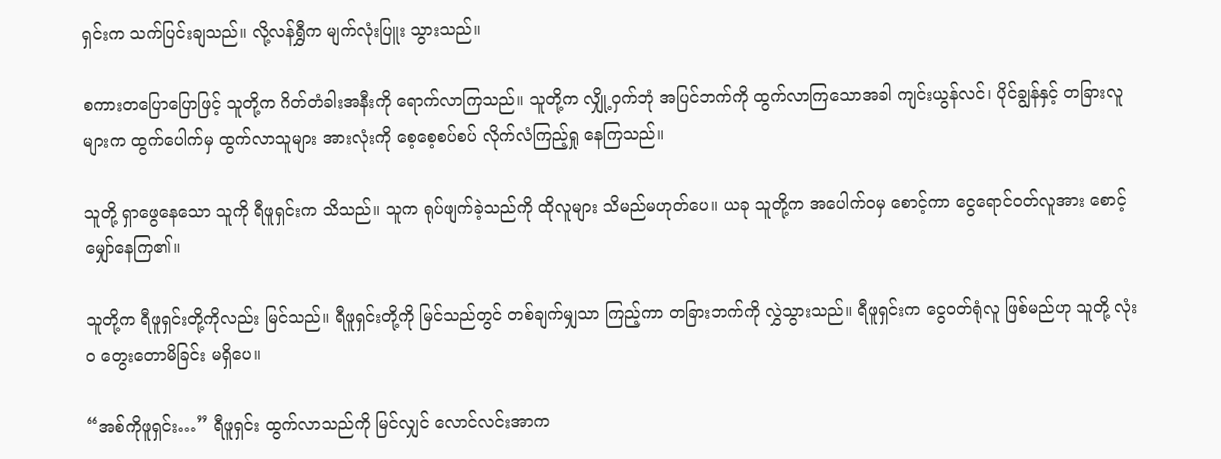ရှင်းက သက်ပြင်းချသည်။ လို့လန်ရွှီက မျက်လုံးပြူး သွားသည်။

စကားတပြောပြောဖြင့် သူတို့က ဂိတ်တံခါးအနီးကို ရောက်လာကြသည်။ သူတို့က လျှို့ဝှက်ဘုံ အပြင်ဘက်ကို ထွက်လာကြသောအခါ ကျင်းယွန်လင်၊ ပိုင်ချွန်နှင့် တခြားလူများက ထွက်ပေါက်မှ ထွက်လာသူများ အားလုံးကို စေ့စေ့စပ်စပ် လိုက်လံကြည့်ရှု နေကြသည်။

သူတို့ ရှာဖွေနေသော သူကို ရီဖူရှင်းက သိသည်။ သူက ရုပ်ဖျက်ခဲ့သည်ကို ထိုလူများ သိမည်မဟုတ်ပေ။ ယခု သူတို့က အပေါက်ဝမှ စောင့်ကာ ငွေရောင်ဝတ်လူအား စောင့်မျှော်နေကြ၏။

သူတို့က ရီဖူရှင်းတို့ကိုလည်း မြင်သည်။ ရီဖူရှင်းတို့ကို မြင်သည်တွင် တစ်ချက်မျှသာ ကြည့်ကာ တခြားဘက်ကို လွှဲသွားသည်။ ရီဖူရှင်းက ငွေဝတ်ရုံလူ ဖြစ်မည်ဟု သူတို့ လုံးဝ တွေးတောမိခြင်း မရှိပေ။

“အစ်ကိုဖူရှင်း…” ရီဖူရှင်း ထွက်လာသည်ကို မြင်လျှင် လောင်လင်းအာက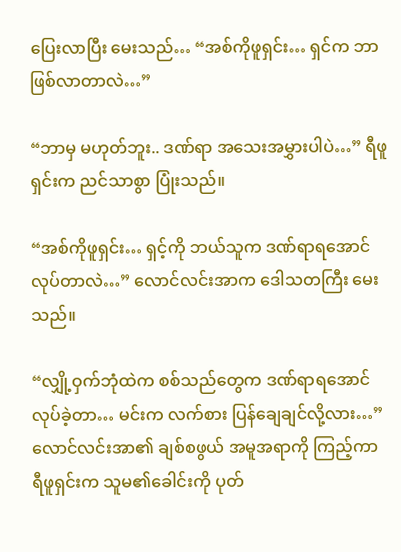ပြေးလာပြီး မေးသည်… “အစ်ကိုဖူရှင်း… ရှင်က ဘာဖြစ်လာတာလဲ…”

“ဘာမှ မဟုတ်ဘူး.. ဒဏ်ရာ အသေးအမွှားပါပဲ…” ရီဖူရှင်းက ညင်သာစွာ ပြုံးသည်။

“အစ်ကိုဖူရှင်း… ရှင့်ကို ဘယ်သူက ဒဏ်ရာရအောင် လုပ်တာလဲ…” လောင်လင်းအာက ဒေါသတကြီး မေးသည်။

“လျှို့ဝှက်ဘုံထဲက စစ်သည်တွေက ဒဏ်ရာရအောင် လုပ်ခဲ့တာ… မင်းက လက်စား ပြန်ချေချင်လို့လား…” လောင်လင်းအာ၏ ချစ်စဖွယ် အမူအရာကို ကြည့်ကာ ရီဖူရှင်းက သူမ၏ခေါင်းကို ပုတ်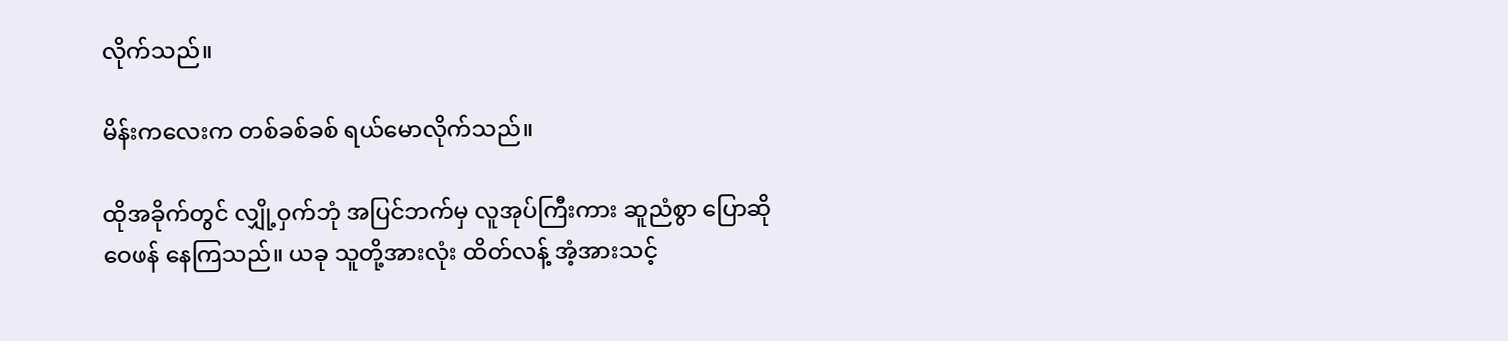လိုက်သည်။

မိန်းကလေးက တစ်ခစ်ခစ် ရယ်မောလိုက်သည်။

ထိုအခိုက်တွင် လျှို့ဝှက်ဘုံ အပြင်ဘက်မှ လူအုပ်ကြီးကား ဆူညံစွာ ပြောဆို ဝေဖန် နေကြသည်။ ယခု သူတို့အားလုံး ထိတ်လန့် အံ့အားသင့်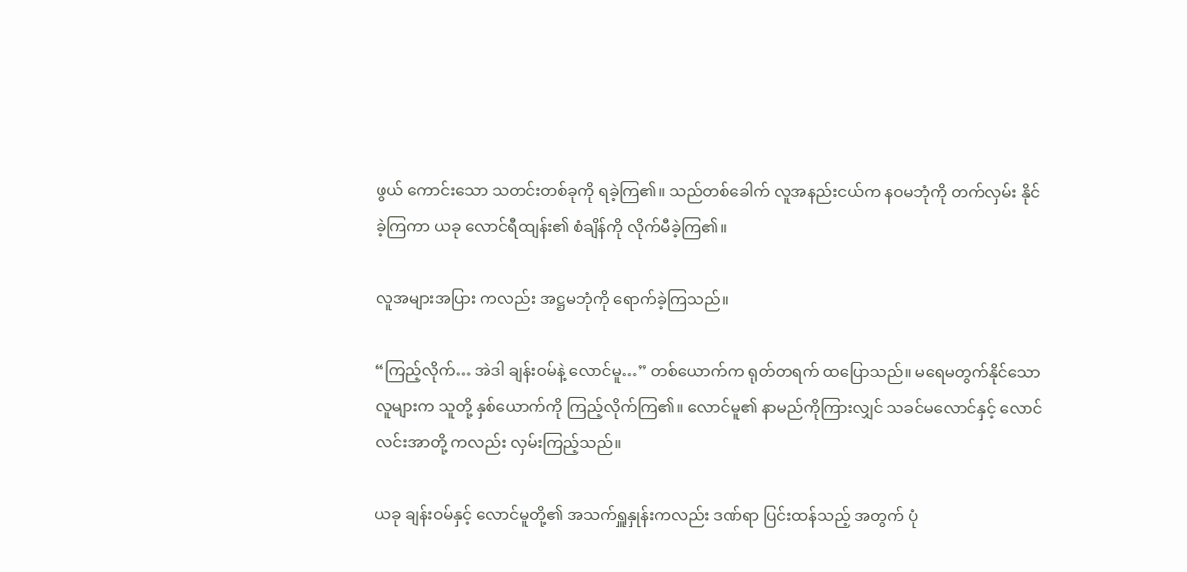ဖွယ် ကောင်းသော သတင်းတစ်ခုကို ရခဲ့ကြ၏။ သည်တစ်ခေါက် လူအနည်းငယ်က နဝမဘုံကို တက်လှမ်း နိုင်ခဲ့ကြကာ ယခု လောင်ရီထျန်း၏ စံချိန်ကို လိုက်မီခဲ့ကြ၏။

လူအများအပြား ကလည်း အဋ္ဌမဘုံကို ရောက်ခဲ့ကြသည်။

“ကြည့်လိုက်… အဲဒါ ချန်းဝမ်နဲ့ လောင်မူ…” တစ်ယောက်က ရုတ်တရက် ထပြောသည်။ မရေမတွက်နိုင်သော လူများက သူတို့ နှစ်ယောက်ကို ကြည့်လိုက်ကြ၏။ လောင်မူ၏ နာမည်ကိုကြားလျှင် သခင်မလောင်နှင့် လောင်လင်းအာတို့ ကလည်း လှမ်းကြည့်သည်။

ယခု ချန်းဝမ်နှင့် လောင်မူတို့၏ အသက်ရှူနှုန်းကလည်း ဒဏ်ရာ ပြင်းထန်သည့် အတွက် ပုံ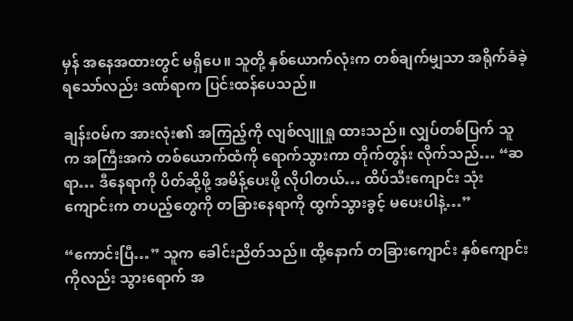မှန် အနေအထားတွင် မရှိပေ။ သူတို့ နှစ်ယောက်လုံးက တစ်ချက်မျှသာ အရိုက်ခံခဲ့ရသော်လည်း ဒဏ်ရာက ပြင်းထန်ပေသည်။

ချန်းဝမ်က အားလုံး၏ အကြည့်ကို လျစ်လျူရှု ထားသည်။ လျှပ်တစ်ပြက် သူက အကြီးအကဲ တစ်ယောက်ထံကို ရောက်သွားကာ တိုက်တွန်း လိုက်သည်… “ဆရာ… ဒီနေရာကို ပိတ်ဆို့ဖို့ အမိန့်ပေးဖို့ လိုပါတယ်… ထိပ်သီးကျောင်း သုံးကျောင်းက တပည့်တွေကို တခြားနေရာကို ထွက်သွားခွင့် မပေးပါနဲ့…”

“ကောင်းပြီ…” သူက ခေါင်းညိတ်သည်။ ထို့နောက် တခြားကျောင်း နှစ်ကျောင်းကိုလည်း သွားရောက် အ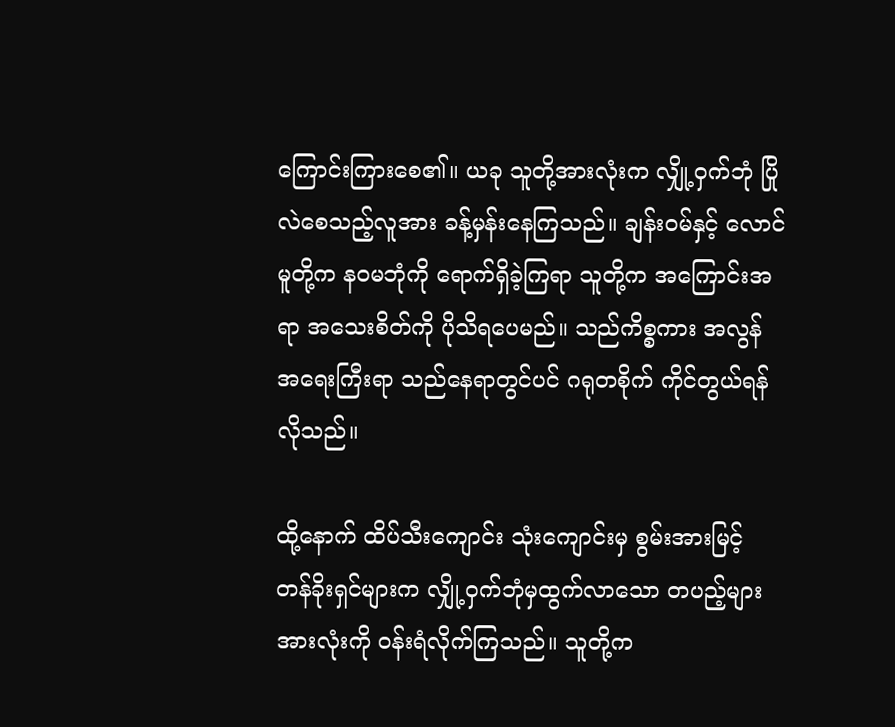ကြောင်းကြားစေ၏။ ယခု သူတို့အားလုံးက လျှို့ဝှက်ဘုံ ပြိုလဲစေသည့်လူအား ခန့်မှန်းနေကြသည်။ ချန်းဝမ်နှင့် လောင်မူတို့က နဝမဘုံကို ရောက်ရှိခဲ့ကြရာ သူတို့က အကြောင်းအရာ အသေးစိတ်ကို ပိုသိရပေမည်။ သည်ကိစ္စကား အလွန် အရေးကြီးရာ သည်နေရာတွင်ပင် ဂရုတစိုက် ကိုင်တွယ်ရန် လိုသည်။

ထို့နောက် ထိပ်သီးကျောင်း သုံးကျောင်းမှ စွမ်းအားမြင့် တန်ခိုးရှင်များက လျှို့ဝှက်ဘုံမှထွက်လာသော တပည့်များ အားလုံးကို ဝန်းရံလိုက်ကြသည်။ သူတို့က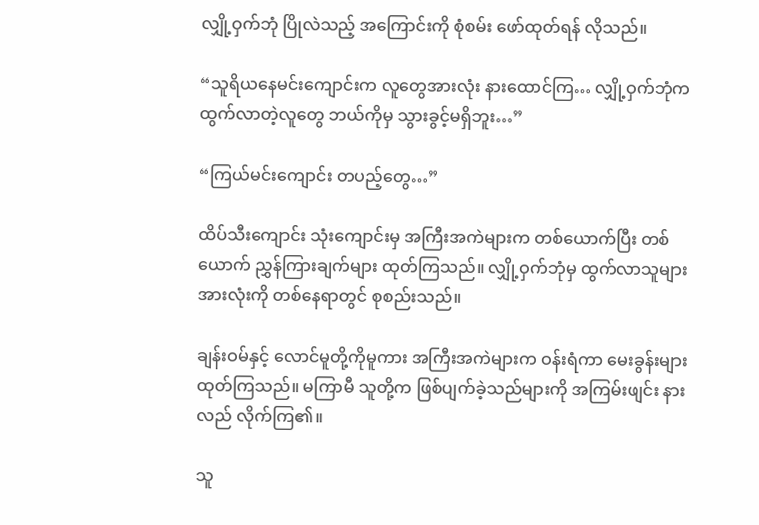လျှို့ဝှက်ဘုံ ပြိုလဲသည့် အကြောင်းကို စုံစမ်း ဖော်ထုတ်ရန် လိုသည်။

“သူရိယနေမင်းကျောင်းက လူတွေအားလုံး နားထောင်ကြ… လျှို့ဝှက်ဘုံက ထွက်လာတဲ့လူတွေ ဘယ်ကိုမှ သွားခွင့်မရှိဘူး…”

“ကြယ်မင်းကျောင်း တပည့်တွေ…”

ထိပ်သီးကျောင်း သုံးကျောင်းမှ အကြီးအကဲများက တစ်ယောက်ပြီး တစ်ယောက် ညွှန်ကြားချက်များ ထုတ်ကြသည်။ လျှို့ဝှက်ဘုံမှ ထွက်လာသူများ အားလုံးကို တစ်နေရာတွင် စုစည်းသည်။

ချန်းဝမ်နှင့် လောင်မူတို့ကိုမူကား အကြီးအကဲများက ဝန်းရံကာ မေးခွန်းများ ထုတ်ကြသည်။ မကြာမီ သူတို့က ဖြစ်ပျက်ခဲ့သည်များကို အကြမ်းဖျင်း နားလည် လိုက်ကြ၏။

သူ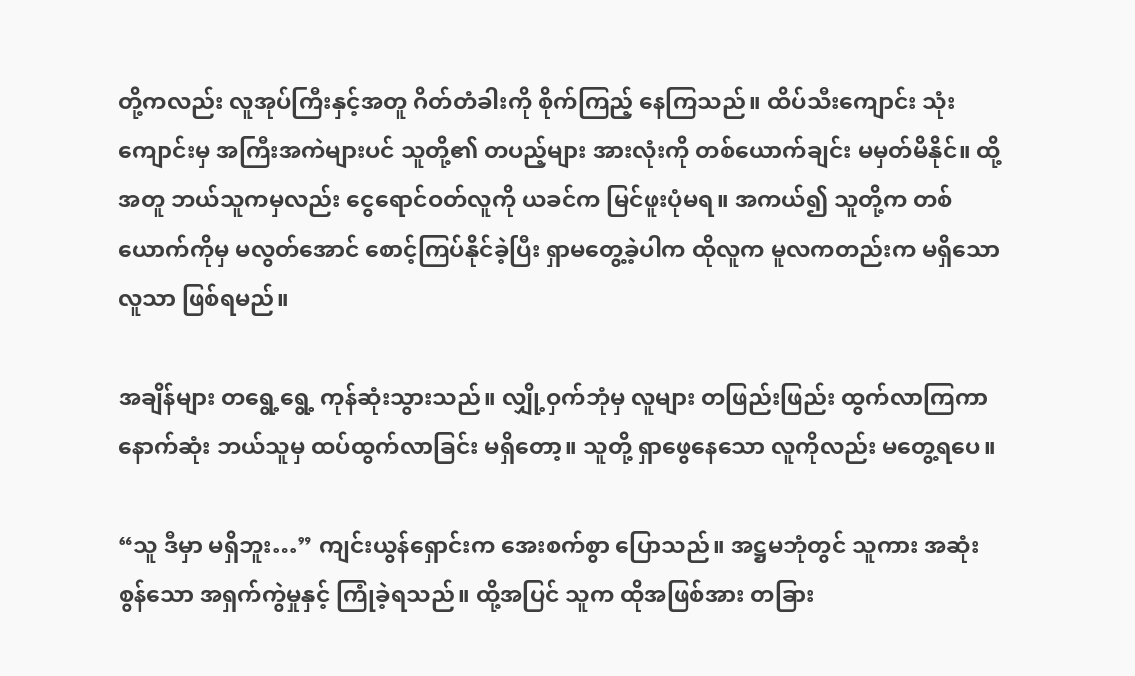တို့ကလည်း လူအုပ်ကြီးနှင့်အတူ ဂိတ်တံခါးကို စိုက်ကြည့် နေကြသည်။ ထိပ်သီးကျောင်း သုံးကျောင်းမှ အကြီးအကဲများပင် သူတို့၏ တပည့်များ အားလုံးကို တစ်ယောက်ချင်း မမှတ်မိနိုင်။ ထို့အတူ ဘယ်သူကမှလည်း ငွေရောင်ဝတ်လူကို ယခင်က မြင်ဖူးပုံမရ။ အကယ်၍ သူတို့က တစ်ယောက်ကိုမှ မလွတ်အောင် စောင့်ကြပ်နိုင်ခဲ့ပြီး ရှာမတွေ့ခဲ့ပါက ထိုလူက မူလကတည်းက မရှိသောလူသာ ဖြစ်ရမည်။

အချိန်များ တရွေ့ရွေ့ ကုန်ဆုံးသွားသည်။ လျှို့ဝှက်ဘုံမှ လူများ တဖြည်းဖြည်း ထွက်လာကြကာ နောက်ဆုံး ဘယ်သူမှ ထပ်ထွက်လာခြင်း မရှိတော့။ သူတို့ ရှာဖွေနေသော လူကိုလည်း မတွေ့ရပေ။

“သူ ဒီမှာ မရှိဘူး…” ကျင်းယွန်ရှောင်းက အေးစက်စွာ ပြောသည်။ အဋ္ဌမဘုံတွင် သူကား အဆုံးစွန်သော အရှက်ကွဲမှုနှင့် ကြုံခဲ့ရသည်။ ထို့အပြင် သူက ထိုအဖြစ်အား တခြား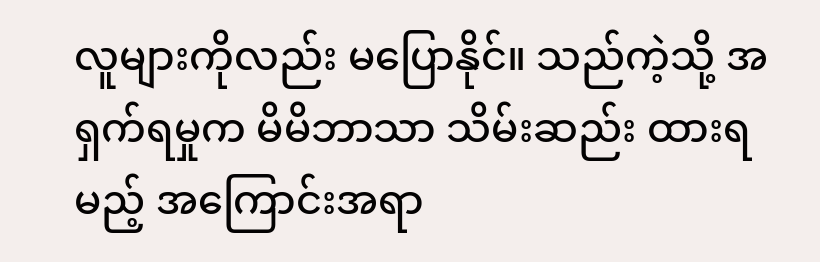လူများကိုလည်း မပြောနိုင်။ သည်ကဲ့သို့ အရှက်ရမှုက မိမိဘာသာ သိမ်းဆည်း ထားရမည့် အကြောင်းအရာ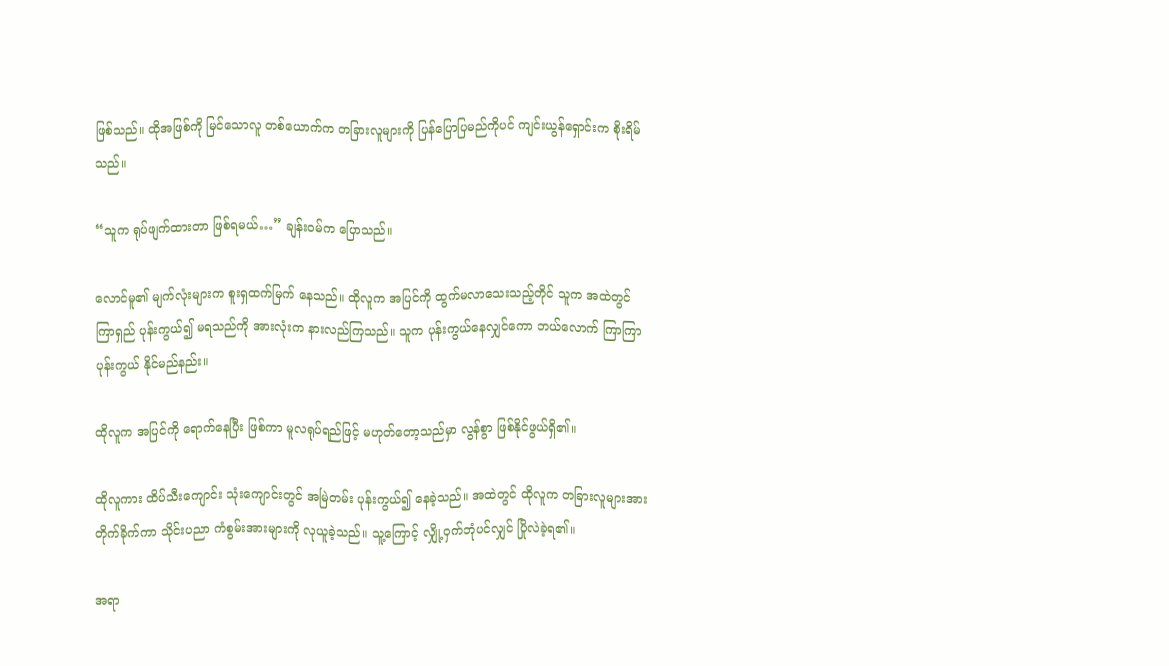ဖြစ်သည်။ ထိုအဖြစ်ကို မြင်သောလူ တစ်ယောက်က တခြားလူများကို ပြန်ပြောပြမည်ကိုပင် ကျင်းယွန်ရှောင်းက စိုးရိမ်သည်။

“သူက ရုပ်ဖျက်ထားတာ ဖြစ်ရမယ်…” ချန်းဝမ်က ပြောသည်။

လောင်မူ၏ မျက်လုံးများက စူးရှထက်မြက် နေသည်။ ထိုလူက အပြင်ကို ထွက်မလာသေးသည့်တိုင် သူက အထဲတွင် ကြာရှည် ပုန်းကွယ်၍ မရသည်ကို အားလုံးက နားလည်ကြသည်။ သူက ပုန်းကွယ်နေလျှင်ကော ဘယ်လောက် ကြာကြာ ပုန်းကွယ် နိုင်မည်နည်း။

ထိုလူက အပြင်ကို ရောက်နေပြီး ဖြစ်ကာ မူလရုပ်ရည်ဖြင့် မဟုတ်တော့သည်မှာ လွန်စွာ ဖြစ်နိုင်ဖွယ်ရှိ၏။

ထိုလူကား ထိပ်သီးကျောင်း သုံးကျောင်းတွင် အမြဲတမ်း ပုန်းကွယ်၍ နေခဲ့သည်။ အထဲတွင် ထိုလူက တခြားလူများအား တိုက်ခိုက်ကာ သိုင်းပညာ ကံစွမ်းအားများကို လုယူခဲ့သည်။ သူ့ကြောင့် လျှို့ဝှက်ဘုံပင်လျှင် ပြိုလဲခဲ့ရ၏။

အရာ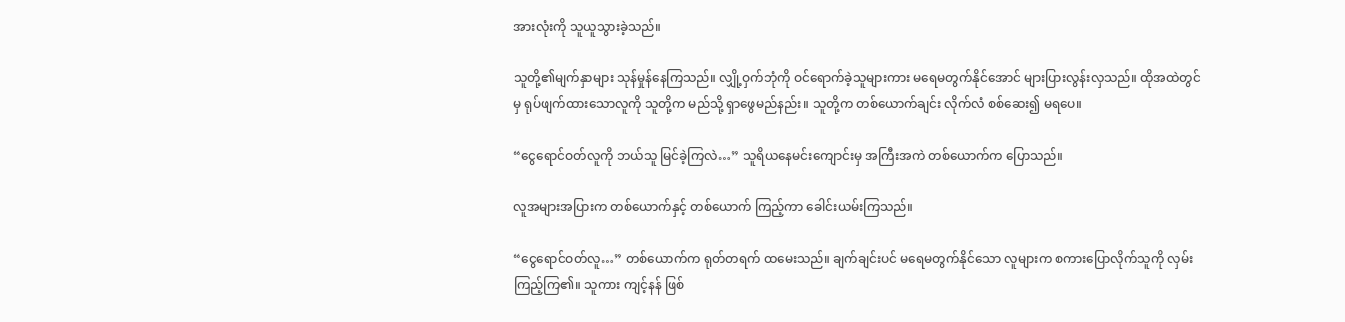အားလုံးကို သူယူသွားခဲ့သည်။

သူတို့၏မျက်နှာများ သုန်မှုန်နေကြသည်။ လျှို့ဝှက်ဘုံကို ဝင်ရောက်ခဲ့သူများကား မရေမတွက်နိုင်အောင် များပြားလွန်းလှသည်။ ထိုအထဲတွင်မှ ရုပ်ဖျက်ထားသောလူကို သူတို့က မည်သို့ ရှာဖွေမည်နည်း။ သူတို့က တစ်ယောက်ချင်း လိုက်လံ စစ်ဆေး၍ မရပေ။

“ငွေရောင်ဝတ်လူကို ဘယ်သူ မြင်ခဲ့ကြလဲ…” သူရိယနေမင်းကျောင်းမှ အကြီးအကဲ တစ်ယောက်က ပြောသည်။

လူအများအပြားက တစ်ယောက်နှင့် တစ်ယောက် ကြည့်ကာ ခေါင်းယမ်းကြသည်။

“ငွေရောင်ဝတ်လူ…” တစ်ယောက်က ရုတ်တရက် ထမေးသည်။ ချက်ချင်းပင် မရေမတွက်နိုင်သော လူများက စကားပြောလိုက်သူကို လှမ်းကြည့်ကြ၏။ သူကား ကျင့်နန် ဖြစ်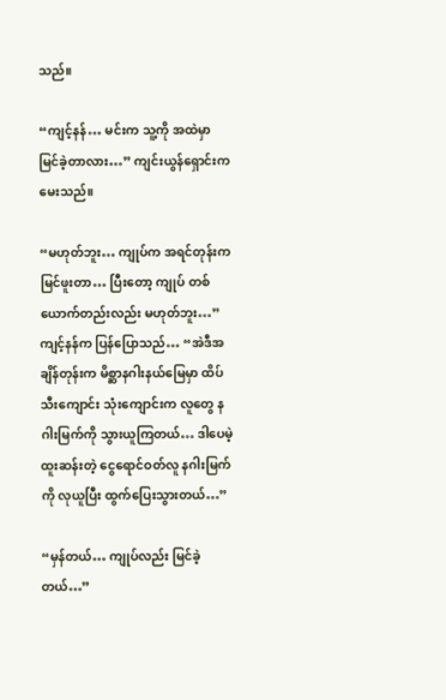သည်။

“ကျင့်နန်… မင်းက သူ့ကို အထဲမှာ မြင်ခဲ့တာလား…” ကျင်းယွန်ရှောင်းက မေးသည်။

“မဟုတ်ဘူး… ကျုပ်က အရင်တုန်းက မြင်ဖူးတာ… ပြီးတော့ ကျုပ် တစ်ယောက်တည်းလည်း မဟုတ်ဘူး…” ကျင့်နန်က ပြန်ပြောသည်… “အဲဒီအချိန်တုန်းက မိစ္ဆာနဂါးနယ်မြေမှာ ထိပ်သီးကျောင်း သုံးကျောင်းက လူတွေ နဂါးမြက်ကို သွားယူကြတယ်… ဒါပေမဲ့ ထူးဆန်းတဲ့ ငွေရောင်ဝတ်လူ နဂါးမြက်ကို လုယူပြီး ထွက်ပြေးသွားတယ်…”

“မှန်တယ်… ကျုပ်လည်း မြင်ခဲ့တယ်…”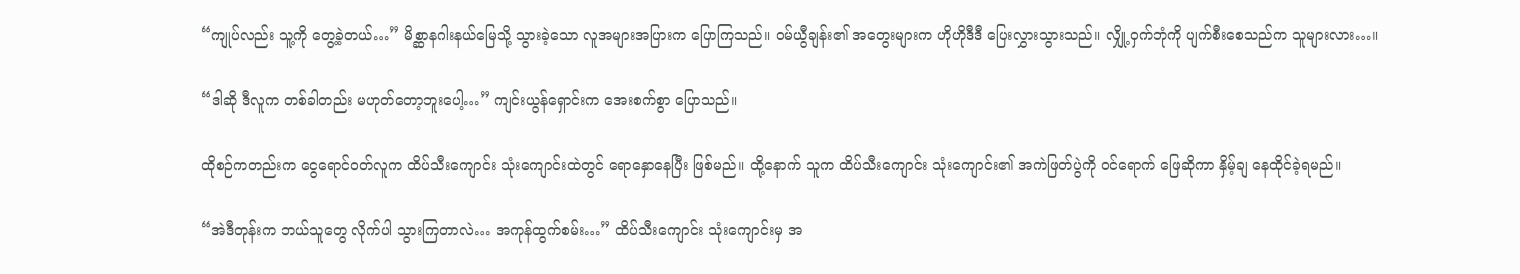“ကျုပ်လည်း သူ့ကို တွေ့ခဲ့တယ်…” မိစ္ဆာနဂါးနယ်မြေသို့ သွားခဲ့သော လူအများအပြားက ပြောကြသည်။ ဝမ်ယွီချန်း၏ အတွေးများက ဟိုဟိုဒီဒီ ပြေးလွှားသွားသည်။ လျှို့ဝှက်ဘုံကို ပျက်စီးစေသည်က သူများလား…။

“ဒါဆို ဒီလူက တစ်ခါတည်း မဟုတ်တော့ဘူးပေါ့…” ကျင်းယွန်ရှောင်းက အေးစက်စွာ ပြောသည်။

ထိုစဉ်ကတည်းက ငွေရောင်ဝတ်လူက ထိပ်သီးကျောင်း သုံးကျောင်းထဲတွင် ရောနှောနေပြီး ဖြစ်မည်။ ထို့နောက် သူက ထိပ်သီးကျောင်း သုံးကျောင်း၏ အကဲဖြတ်ပွဲကို ဝင်ရောက် ဖြေဆိုကာ နှိမ့်ချ နေထိုင်ခဲ့ရမည်။

“အဲဒီတုန်းက ဘယ်သူတွေ လိုက်ပါ သွားကြတာလဲ… အကုန်ထွက်စမ်း…” ထိပ်သီးကျောင်း သုံးကျောင်းမှ အ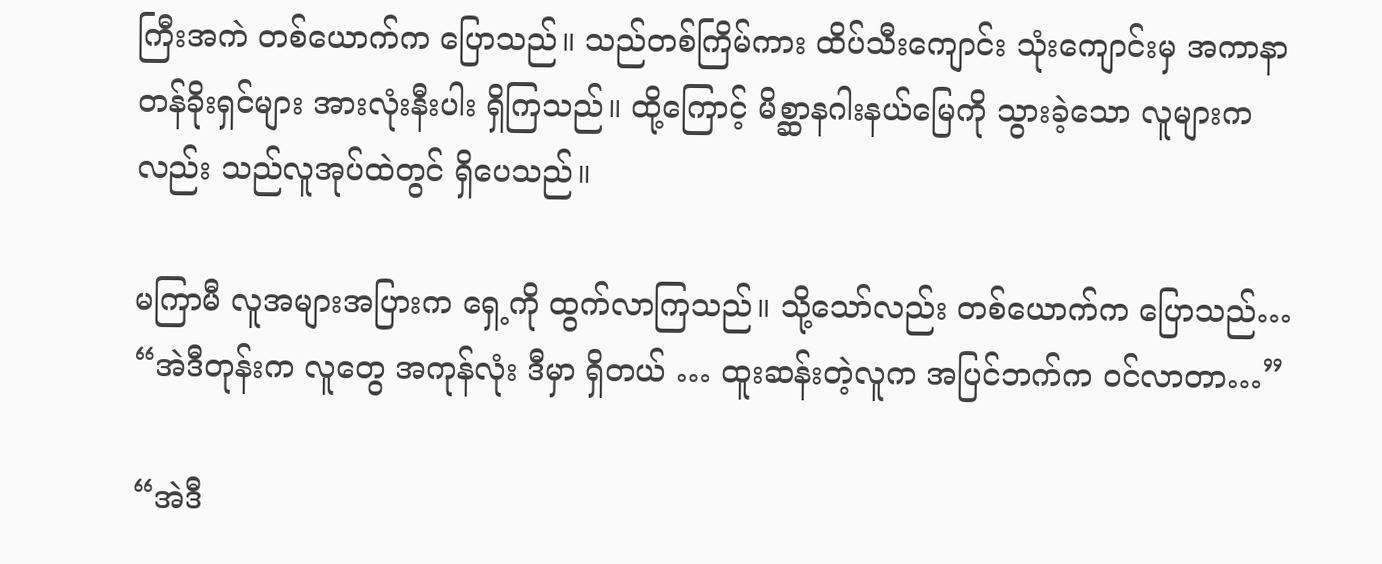ကြီးအကဲ တစ်ယောက်က ပြောသည်။ သည်တစ်ကြိမ်ကား ထိပ်သီးကျောင်း သုံးကျောင်းမှ အကာနာတန်ခိုးရှင်များ အားလုံးနီးပါး ရှိကြသည်။ ထို့ကြောင့် မိစ္ဆာနဂါးနယ်မြေကို သွားခဲ့သော လူများကလည်း သည်လူအုပ်ထဲတွင် ရှိပေသည်။

မကြာမီ လူအများအပြားက ရှေ့ကို ထွက်လာကြသည်။ သို့သော်လည်း တစ်ယောက်က ပြောသည်… “အဲဒီတုန်းက လူတွေ အကုန်လုံး ဒီမှာ ရှိတယ် … ထူးဆန်းတဲ့လူက အပြင်ဘက်က ဝင်လာတာ…”

“အဲဒီ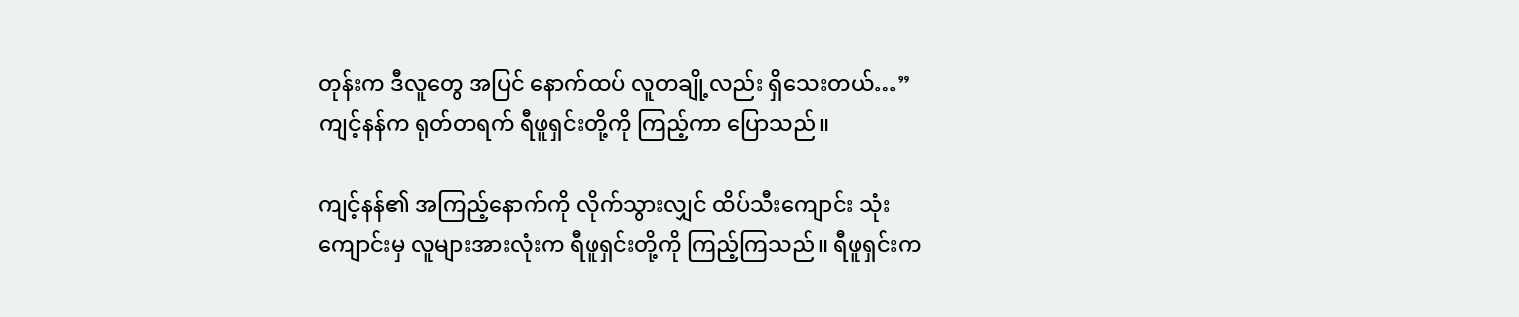တုန်းက ဒီလူတွေ အပြင် နောက်ထပ် လူတချို့လည်း ရှိသေးတယ်…” ကျင့်နန်က ရုတ်တရက် ရီဖူရှင်းတို့ကို ကြည့်ကာ ပြောသည်။

ကျင့်နန်၏ အကြည့်နောက်ကို လိုက်သွားလျှင် ထိပ်သီးကျောင်း သုံးကျောင်းမှ လူများအားလုံးက ရီဖူရှင်းတို့ကို ကြည့်ကြသည်။ ရီဖူရှင်းက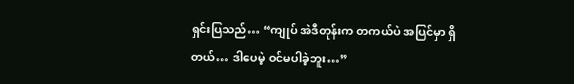ရှင်းပြသည်… “ကျုပ် အဲဒီတုန်းက တကယ်ပဲ အပြင်မှာ ရှိတယ်… ဒါပေမဲ့ ဝင်မပါခဲ့ဘူး…”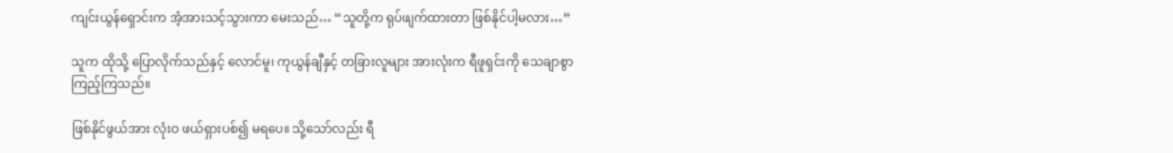ကျင်းယွန်ရှောင်းက အံ့အားသင့်သွားကာ မေးသည်… “သူတို့က ရုပ်ဖျက်ထားတာ ဖြစ်နိုင်ပါ့မလား…”

သူက ထိုသို့ ပြောလိုက်သည်နှင့် လောင်မူ၊ ကုယွန်ချီနှင့် တခြားလူများ အားလုံးက ရီဖူရှင်းကို သေချာစွာ ကြည့်ကြသည်။

ဖြစ်နိုင်ဖွယ်အား လုံးဝ ဖယ်ရှားပစ်၍ မရပေ။ သို့သော်လည်း ရီ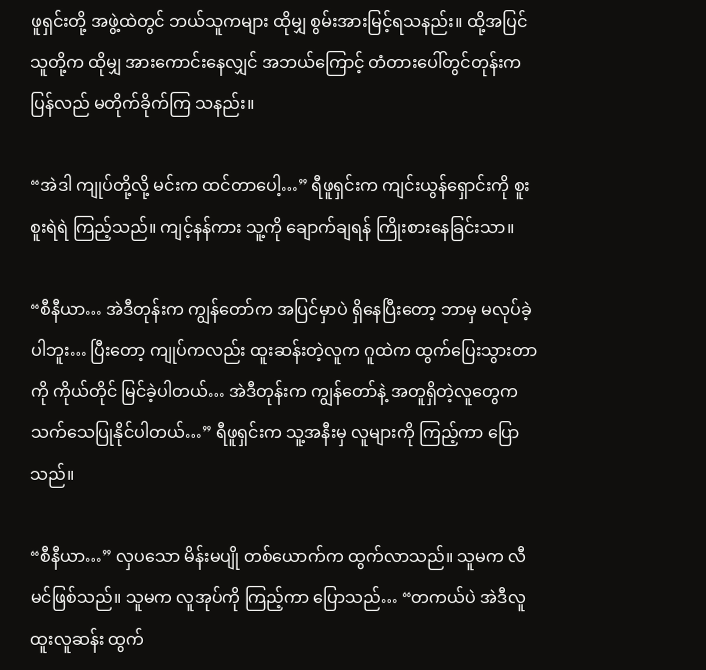ဖူရှင်းတို့ အဖွဲ့ထဲတွင် ဘယ်သူကများ ထိုမျှ စွမ်းအားမြင့်ရသနည်း။ ထို့အပြင် သူတို့က ထိုမျှ အားကောင်းနေလျှင် အဘယ်ကြောင့် တံတားပေါ်တွင်တုန်းက ပြန်လည် မတိုက်ခိုက်ကြ သနည်း။

“အဲဒါ ကျုပ်တို့လို့ မင်းက ထင်တာပေါ့…” ရီဖူရှင်းက ကျင်းယွန်ရှောင်းကို စူးစူးရဲရဲ ကြည့်သည်။ ကျင့်နန်ကား သူ့ကို ချောက်ချရန် ကြိုးစားနေခြင်းသာ။

“စီနီယာ… အဲဒီတုန်းက ကျွန်တော်က အပြင်မှာပဲ ရှိနေပြီးတော့ ဘာမှ မလုပ်ခဲ့ပါဘူး… ပြီးတော့ ကျုပ်ကလည်း ထူးဆန်းတဲ့လူက ဂူထဲက ထွက်ပြေးသွားတာကို ကိုယ်တိုင် မြင်ခဲ့ပါတယ်… အဲဒီတုန်းက ကျွန်တော်နဲ့ အတူရှိတဲ့လူတွေက သက်သေပြုနိုင်ပါတယ်…” ရီဖူရှင်းက သူ့အနီးမှ လူများကို ကြည့်ကာ ပြောသည်။

“စီနီယာ…” လှပသော မိန်းမပျို တစ်ယောက်က ထွက်လာသည်။ သူမက လီမင်ဖြစ်သည်။ သူမက လူအုပ်ကို ကြည့်ကာ ပြောသည်… “တကယ်ပဲ အဲဒီလူထူးလူဆန်း ထွက်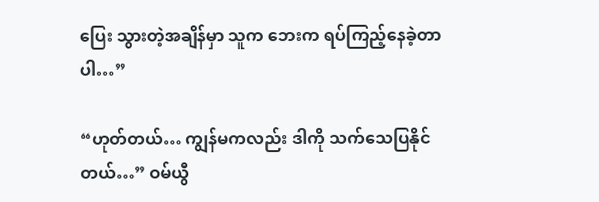ပြေး သွားတဲ့အချိန်မှာ သူက ဘေးက ရပ်ကြည့်နေခဲ့တာပါ…”

“ဟုတ်တယ်… ကျွန်မကလည်း ဒါကို သက်သေပြနိုင်တယ်…” ဝမ်ယွီ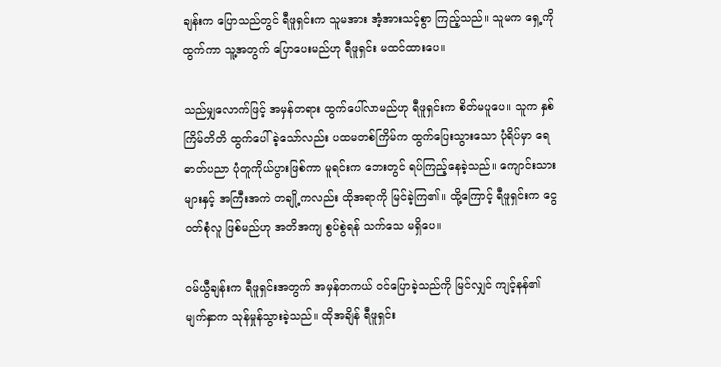ချန်းက ပြောသည်တွင် ရီဖူရှင်းက သူမအား အံ့အားသင့်စွာ ကြည့်သည်။ သူမက ရှေ့ကို ထွက်ကာ သူ့အတွက် ပြောပေးမည်ဟု ရီဖူရှင်း မထင်ထားပေ။

သည်မျှလောက်ဖြင့် အမှန်တရား ထွက်ပေါ်လာမည်ဟု ရီဖူရှင်းက စိတ်မပူပေ။ သူက နှစ်ကြိမ်တိတိ ထွက်ပေါ်ခဲ့သော်လည်း ပထမတစ်ကြိမ်က ထွက်ပြေးသွားသော ပုံရိပ်မှာ ရေဓာတ်ပညာ ပုံတူကိုယ်ပွားဖြစ်ကာ မူရင်းက ဘေးတွင် ရပ်ကြည့်နေခဲ့သည်။ ကျောင်းသားများနှင့် အကြီးအကဲ တချို့ကလည်း ထိုအရာကို မြင်ခဲ့ကြ၏။ ထို့ကြောင့် ရီဖူရှင်းက ငွေဝတ်စုံလူ ဖြစ်မည်ဟု အတိအကျ စွပ်စွဲရန် သက်သေ မရှိပေ။

ဝမ်ယွီချန်းက ရီဖူရှင်းအတွက် အမှန်တကယ် ဝင်ပြောခဲ့သည်ကို မြင်လျှင် ကျင့်နန်၏ မျက်နှာက သုန်မှုန်သွားခဲ့သည်။ ထိုအချိန် ရီဖူရှင်း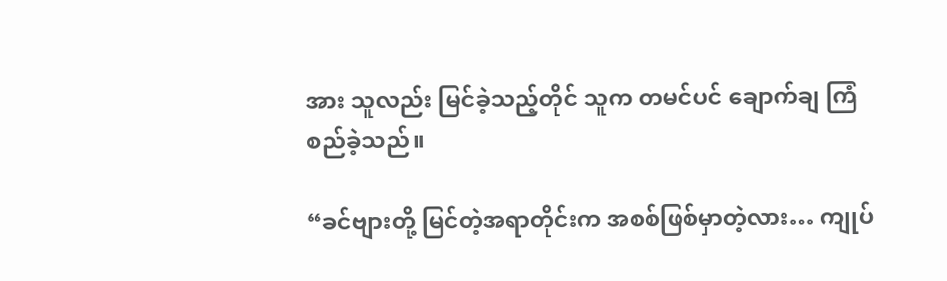အား သူလည်း မြင်ခဲ့သည့်တိုင် သူက တမင်ပင် ချောက်ချ ကြံစည်ခဲ့သည်။

“ခင်ဗျားတို့ မြင်တဲ့အရာတိုင်းက အစစ်ဖြစ်မှာတဲ့လား… ကျုပ်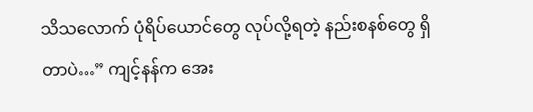သိသလောက် ပုံရိပ်ယောင်တွေ လုပ်လို့ရတဲ့ နည်းစနစ်တွေ ရှိတာပဲ…” ကျင့်နန်က အေး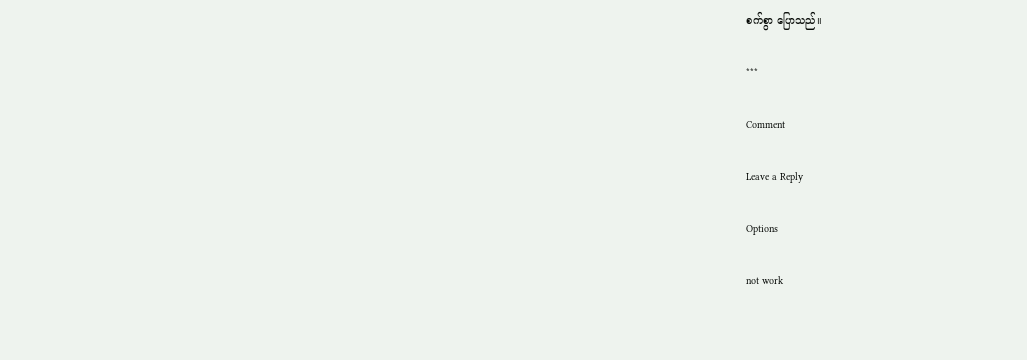စက်စွာ ပြောသည်။

***

Comment

Leave a Reply

Options

not work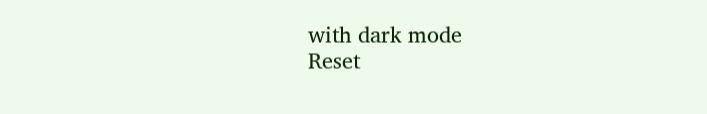with dark mode
Reset